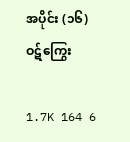အပိုင်း (၁၆) ဝဋ်ကြွေး

1.7K 164 6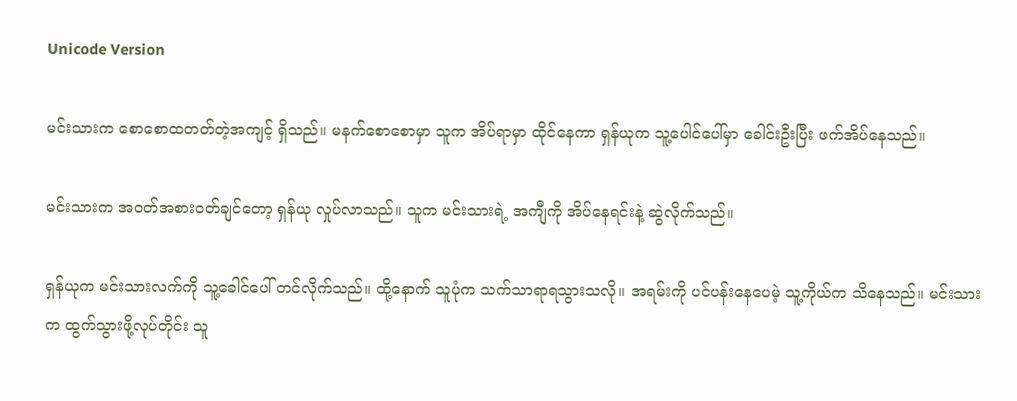Unicode Version

မင်းသားက စောစောထတတ်တဲ့အကျင့် ရှိသည်။ မနက်စောစောမှာ သူက အိပ်ရာမှာ ထိုင်နေကာ ရှန်ယုက သူ့ပေါင်ပေါ်မှာ ခေါင်းဦးပြီး ဖက်အိပ်နေသည်။

မင်းသားက အဝတ်အစားဝတ်ချင်တော့ ရှန်ယု လှုပ်လာသည်။ သူက မင်းသားရဲ့ အကျီကို အိပ်နေရင်းနဲ့ ဆွဲလိုက်သည်။

ရှန်ယုက မင်းသားလက်ကို သူ့ခေါင်ပေါ် တင်လိုက်သည်။ ထို့နောက် သူပုံက သက်သာရာရသွားသလို။ အရမ်းကို ပင်ပန်းနေပေမဲ့ သူ့ကိုယ်က သိနေသည်။ မင်းသားက ထွက်သွားဖို့လုပ်တိုင်း သူ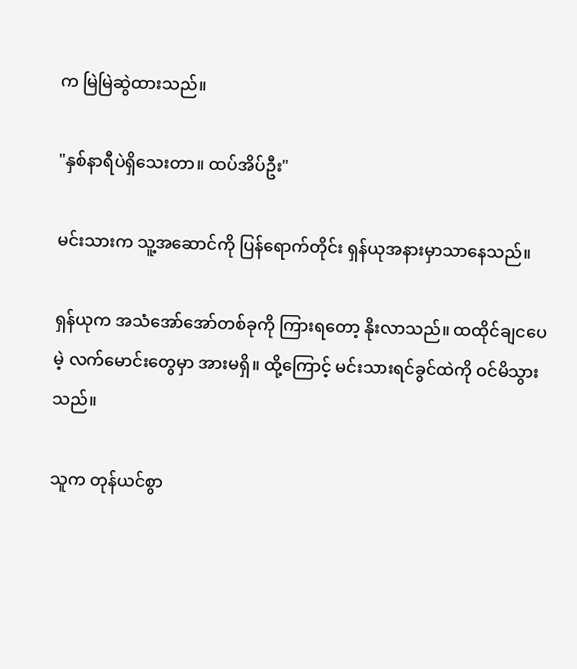က မြဲမြဲဆွဲထားသည်။

"နှစ်နာရီပဲရှိသေးတာ။ ထပ်အိပ်ဦး"

မင်းသားက သူ့အဆောင်ကို ပြန်ရောက်တိုင်း ရှန်ယုအနားမှာသာနေသည်။

ရှန်ယုက အသံအော်အော်တစ်ခုကို ကြားရတော့ နိုးလာသည်။ ထထိုင်ချငပေမဲ့ လက်မောင်းတွေမှာ အားမရှိ။ ထို့ကြောင့် မင်းသားရင်ခွင်ထဲကို ဝင်မိသွားသည်။

သူက တုန်ယင်စွာ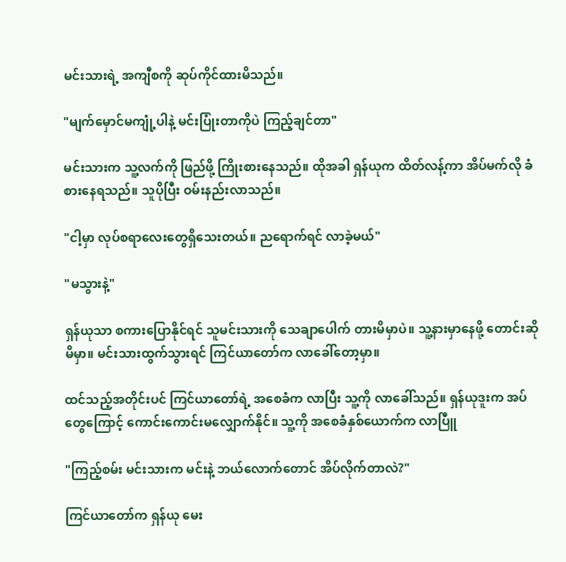မင်းသားရဲ့ အကျီစကို ဆုပ်ကိုင်ထားမိသည်။

"မျက်မှောင်မကျုံ့ပါနဲ့ မင်းပြုံးတာကိုပဲ ကြည့်ချင်တာ"

မင်းသားက သူ့လက်ကို ဖြည်ဖို့ ကြိုးစားနေသည်။ ထိုအခါ ရှန်ယုက ထိတ်လန့်ကာ အိပ်မက်လို ခံစားနေရသည်။ သူပိုပြီး ဝမ်းနည်းလာသည်။

"ငါ့မှာ လုပ်စရာလေးတွေရှိသေးတယ်။ ညရောက်ရင် လာခဲ့မယ်"

"မသွားနဲ့"

ရှန်ယုသာ စကားပြောနိုင်ရင် သူမင်းသားကို သေချာပေါက် တားမိမှာပဲ။ သူ့နားမှာနေဖို့ တောင်းဆိုမိမှာ။ မင်းသားထွက်သွားရင် ကြင်ယာတော်က လာခေါ်တော့မှာ။

ထင်သည့်အတိုင်းပင် ကြင်ယာတော်ရဲ့ အစေခံက လာပြီး ‌သူ့ကို လာခေါ်သည်။ ရှန်ယုဒူးက အပ်တွေကြောင့် ကောင်းကောင်းမလျှောက်နိုင်။ သူ့ကို အစေခံနှစ်ယောက်က လာပြီူ

"ကြည့်စမ်း မင်းသားက မင်းနဲ့ ဘယ်လောက်တောင် အိပ်လိုက်တာလဲ?"

ကြင်ယာတော်က ရှန်ယု မေး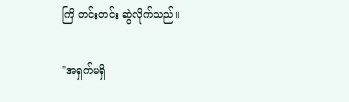ကြိ တင်းတင်း ဆွဲလိုက်သည်။

"အရှက်မရှိ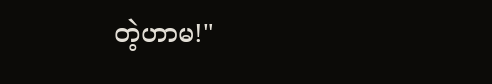တဲ့ဟာမ!"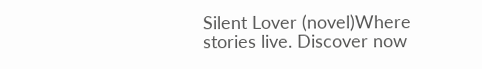Silent Lover (novel)Where stories live. Discover now